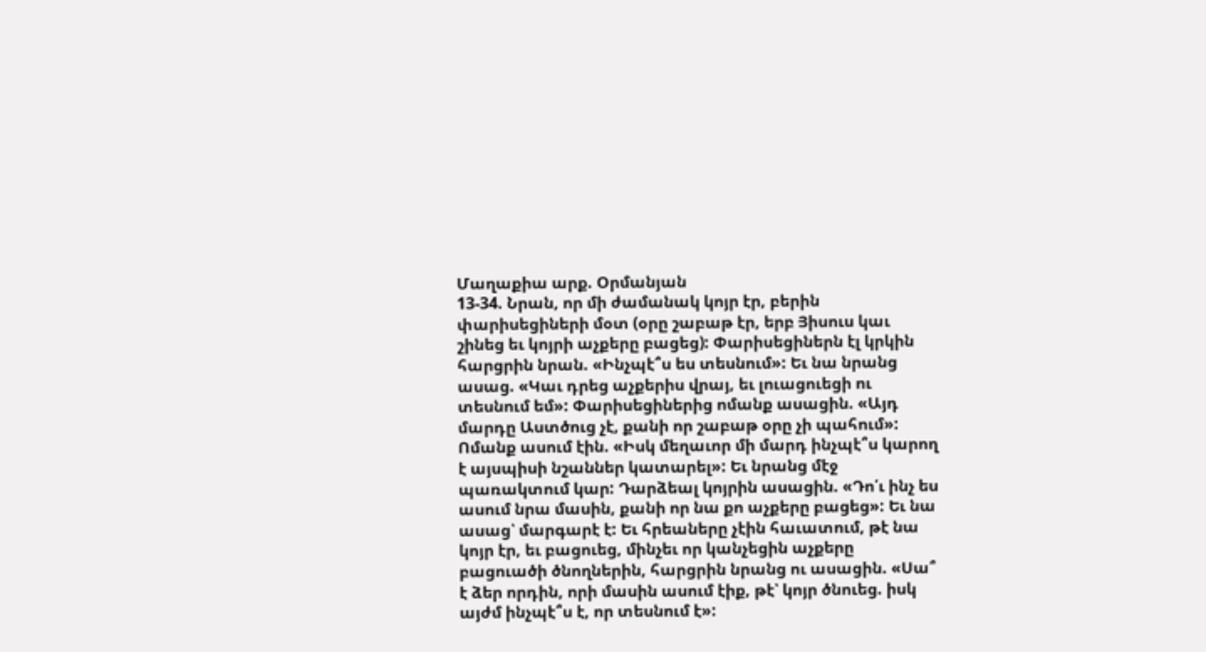Մաղաքիա արք. Օրմանյան
13-34. Նրան, որ մի ժամանակ կոյր էր, բերին փարիսեցիների մօտ (օրը շաբաթ էր, երբ Յիսուս կաւ շինեց եւ կոյրի աչքերը բացեց): Փարիսեցիներն էլ կրկին հարցրին նրան. «Ինչպէ՞ս ես տեսնում»: Եւ նա նրանց ասաց. «Կաւ դրեց աչքերիս վրայ, եւ լուացուեցի ու տեսնում եմ»: Փարիսեցիներից ոմանք ասացին. «Այդ մարդը Աստծուց չէ, քանի որ շաբաթ օրը չի պահում»: Ոմանք ասում էին. «Իսկ մեղաւոր մի մարդ ինչպէ՞ս կարող է այսպիսի նշաններ կատարել»: Եւ նրանց մէջ պառակտում կար: Դարձեալ կոյրին ասացին. «Դո՛ւ ինչ ես ասում նրա մասին, քանի որ նա քո աչքերը բացեց»: Եւ նա ասաց՝ մարգարէ է: Եւ հրեաները չէին հաւատում, թէ նա կոյր էր, եւ բացուեց, մինչեւ որ կանչեցին աչքերը բացուածի ծնողներին, հարցրին նրանց ու ասացին. «Սա՞ է ձեր որդին, որի մասին ասում էիք, թէ՝ կոյր ծնուեց. իսկ այժմ ինչպէ՞ս է, որ տեսնում է»: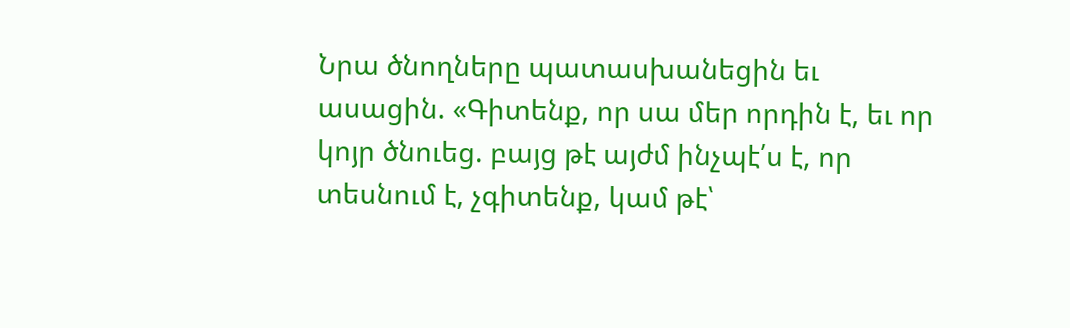Նրա ծնողները պատասխանեցին եւ ասացին. «Գիտենք, որ սա մեր որդին է, եւ որ կոյր ծնուեց. բայց թէ այժմ ինչպէ՛ս է, որ տեսնում է, չգիտենք, կամ թէ՝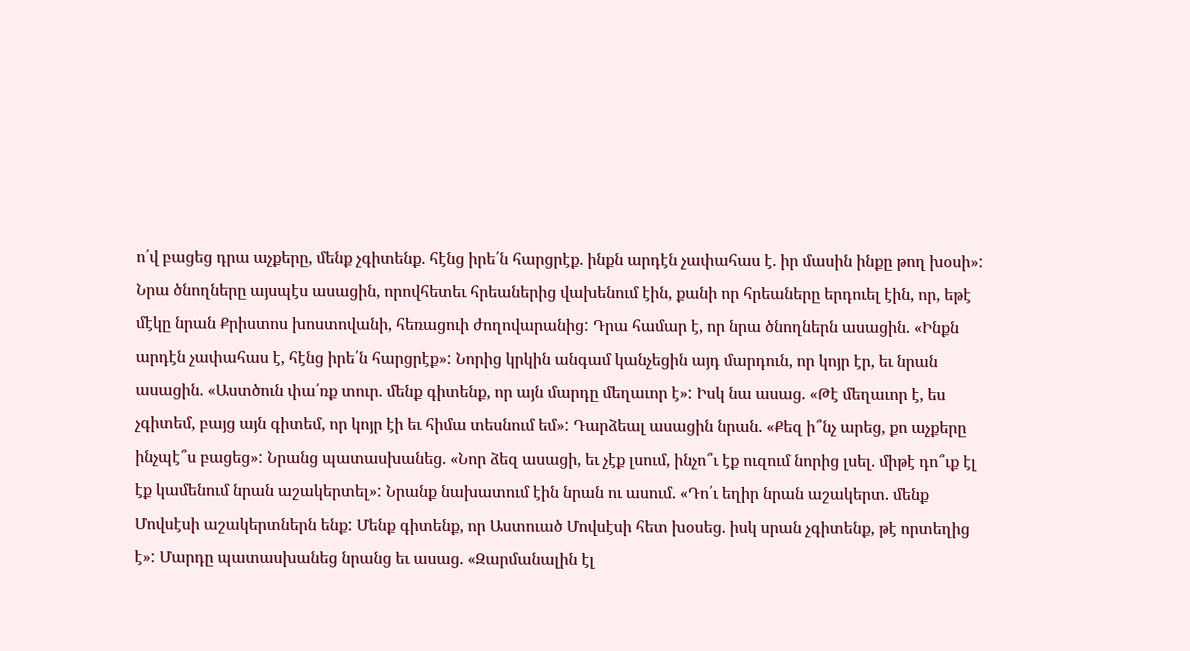ո՛վ բացեց դրա աչքերը, մենք չգիտենք. հէնց իրե՛ն հարցրէք. ինքն արդէն չափահաս է. իր մասին ինքը թող խօսի»: Նրա ծնողները այսպէս ասացին, որովհետեւ հրեաներից վախենում էին, քանի որ հրեաները երդուել էին, որ, եթէ մէկը նրան Քրիստոս խոստովանի, հեռացուի ժողովարանից: Դրա համար է, որ նրա ծնողներն ասացին. «Ինքն արդէն չափահաս է, հէնց իրե՛ն հարցրէք»: Նորից կրկին անգամ կանչեցին այդ մարդուն, որ կոյր էր, եւ նրան ասացին. «Աստծուն փա՛ռք տուր. մենք գիտենք, որ այն մարդը մեղաւոր է»: Իսկ նա ասաց. «Թէ մեղաւոր է, ես չգիտեմ, բայց այն գիտեմ, որ կոյր էի եւ հիմա տեսնում եմ»: Դարձեալ ասացին նրան. «Քեզ ի՞նչ արեց, քո աչքերը ինչպէ՞ս բացեց»: Նրանց պատասխանեց. «Նոր ձեզ ասացի, եւ չէք լսում, ինչո՞ւ էք ուզում նորից լսել. միթէ դո՞ւք էլ էք կամենում նրան աշակերտել»: Նրանք նախատում էին նրան ու ասում. «Դո՛ւ եղիր նրան աշակերտ. մենք Մովսէսի աշակերտներն ենք: Մենք գիտենք, որ Աստուած Մովսէսի հետ խօսեց. իսկ սրան չգիտենք, թէ որտեղից է»: Մարդը պատասխանեց նրանց եւ ասաց. «Զարմանալին էլ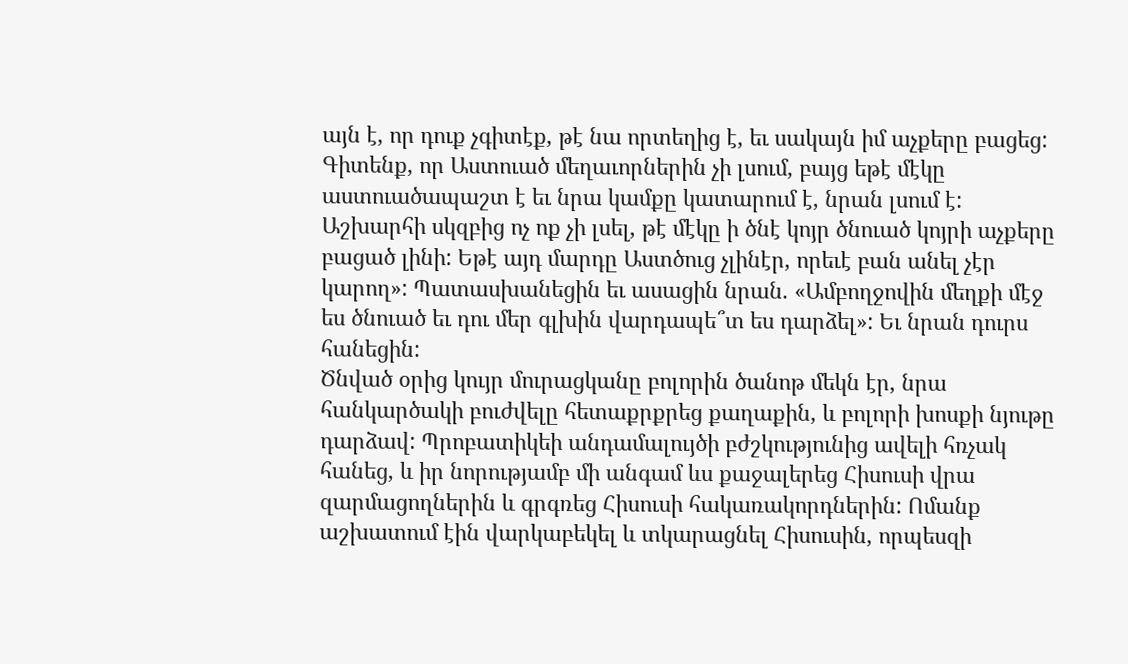այն է, որ դուք չգիտէք, թէ նա որտեղից է, եւ սակայն իմ աչքերը բացեց: Գիտենք, որ Աստուած մեղաւորներին չի լսում, բայց եթէ մէկը աստուածապաշտ է եւ նրա կամքը կատարում է, նրան լսում է: Աշխարհի սկզբից ոչ ոք չի լսել, թէ մէկը ի ծնէ կոյր ծնուած կոյրի աչքերը բացած լինի: Եթէ այդ մարդը Աստծուց չլինէր, որեւէ բան անել չէր կարող»: Պատասխանեցին եւ ասացին նրան. «Ամբողջովին մեղքի մէջ ես ծնուած եւ դու մեր գլխին վարդապե՞տ ես դարձել»: Եւ նրան դուրս հանեցին:
Ծնված օրից կույր մուրացկանը բոլորին ծանոթ մեկն էր, նրա հանկարծակի բուժվելը հետաքրքրեց քաղաքին, և բոլորի խոսքի նյութը դարձավ: Պրոբատիկեի անդամալույծի բժշկությունից ավելի հռչակ հանեց, և իր նորությամբ մի անգամ ևս քաջալերեց Հիսուսի վրա զարմացողներին և գրգռեց Հիսուսի հակառակորդներին: Ոմանք աշխատում էին վարկաբեկել և տկարացնել Հիսուսին, որպեսզի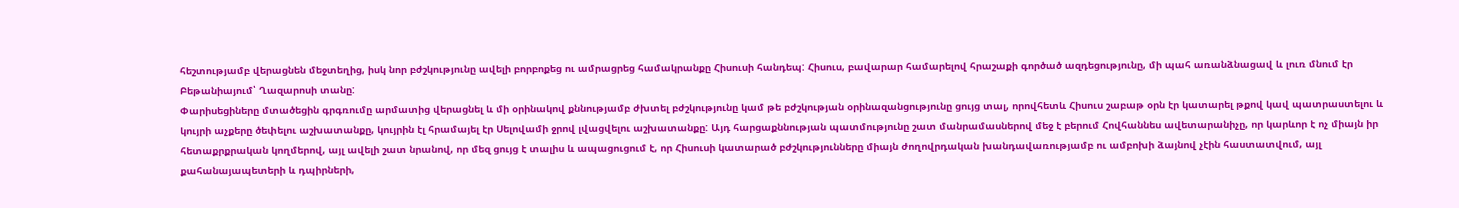հեշտությամբ վերացնեն մեջտեղից, իսկ նոր բժշկությունը ավելի բորբոքեց ու ամրացրեց համակրանքը Հիսուսի հանդեպ: Հիսուս, բավարար համարելով հրաշաքի գործած ազդեցությունը, մի պահ առանձնացավ և լուռ մնում էր Բեթանիայում՝ Ղազարոսի տանը:
Փարիսեցիները մտածեցին գրգռումը արմատից վերացնել և մի օրինակով քննությամբ ժխտել բժշկությունը կամ թե բժշկության օրինազանցությունը ցույց տալ, որովհետև Հիսուս շաբաթ օրն էր կատարել թքով կավ պատրաստելու և կույրի աչքերը ծեփելու աշխատանքը, կույրին էլ հրամայել էր Սելովամի ջրով լվացվելու աշխատանքը: Այդ հարցաքննության պատմությունը շատ մանրամասներով մեջ է բերում Հովհաննես ավետարանիչը, որ կարևոր է ոչ միայն իր հետաքրքրական կողմերով, այլ ավելի շատ նրանով, որ մեզ ցույց է տալիս և ապացուցում է, որ Հիսուսի կատարած բժշկությունները միայն ժողովրդական խանդավառությամբ ու ամբոխի ձայնով չէին հաստատվում, այլ քահանայապետերի և դպիրների,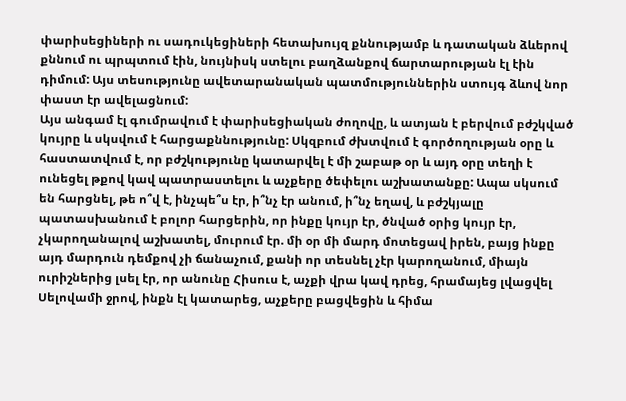փարիսեցիների ու սադուկեցիների հետախույզ քննությամբ և դատական ձևերով քննում ու պրպտում էին, նույնիսկ ստելու բաղձանքով ճարտարության էլ էին դիմում: Այս տեսությունը ավետարանական պատմություններին ստույգ ձևով նոր փաստ էր ավելացնում:
Այս անգամ էլ գումրավում է փարիսեցիական ժողովը, և ատյան է բերվում բժշկված կույրը և սկսվում է հարցաքննությունը: Սկզբում ժխտվում է գործողության օրը և հաստատվում է, որ բժշկությունը կատարվել է մի շաբաթ օր և այդ օրը տեղի է ունեցել թքով կավ պատրաստելու և աչքերը ծեփելու աշխատանքը: Ապա սկսում են հարցնել, թե ո՞վ է, ինչպե՞ս էր, ի՞նչ էր անում, ի՞նչ եղավ, և բժշկյալը պատասխանում է բոլոր հարցերին, որ ինքը կույր էր, ծնված օրից կույր էր, չկարողանալով աշխատել, մուրում էր. մի օր մի մարդ մոտեցավ իրեն, բայց ինքը այդ մարդուն դեմքով չի ճանաչում, քանի որ տեսնել չէր կարողանում, միայն ուրիշներից լսել էր, որ անունը Հիսուս է, աչքի վրա կավ դրեց, հրամայեց լվացվել Սելովամի ջրով, ինքն էլ կատարեց, աչքերը բացվեցին և հիմա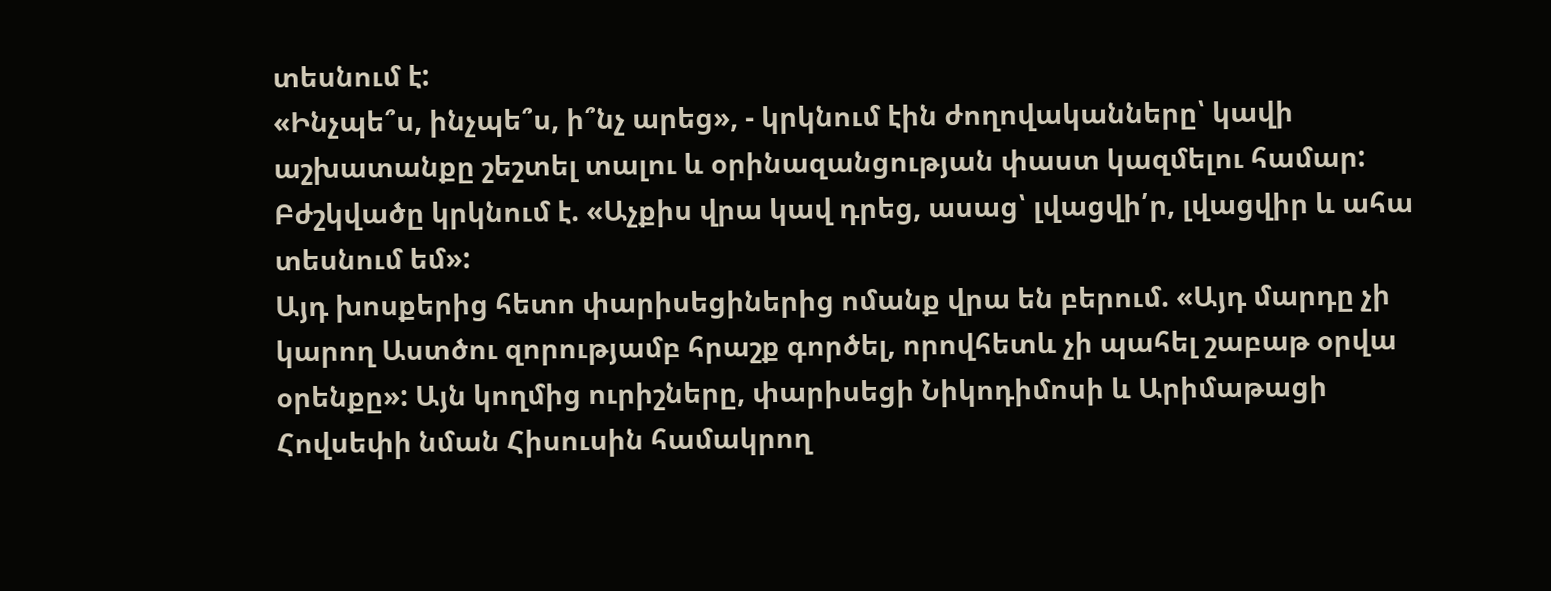տեսնում է:
«Ինչպե՞ս, ինչպե՞ս, ի՞նչ արեց», - կրկնում էին ժողովականները՝ կավի աշխատանքը շեշտել տալու և օրինազանցության փաստ կազմելու համար: Բժշկվածը կրկնում է. «Աչքիս վրա կավ դրեց, ասաց՝ լվացվի՛ր, լվացվիր և ահա տեսնում եմ»:
Այդ խոսքերից հետո փարիսեցիներից ոմանք վրա են բերում. «Այդ մարդը չի կարող Աստծու զորությամբ հրաշք գործել, որովհետև չի պահել շաբաթ օրվա օրենքը»: Այն կողմից ուրիշները, փարիսեցի Նիկոդիմոսի և Արիմաթացի Հովսեփի նման Հիսուսին համակրող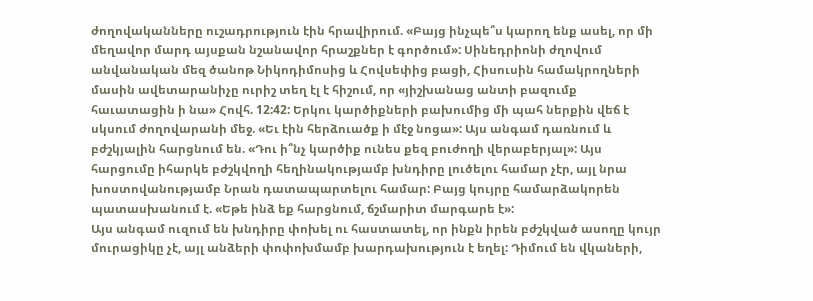ժողովականները ուշադրություն էին հրավիրում. «Բայց ինչպե՞ս կարող ենք ասել, որ մի մեղավոր մարդ այսքան նշանավոր հրաշքներ է գործում»: Սինեդրիոնի ժղովում անվանական մեզ ծանոթ Նիկոդիմոսից և Հովսեփից բացի, Հիսուսին համակրողների մասին ավետարանիչը ուրիշ տեղ էլ է հիշում, որ «յիշխանաց անտի բազումք հաւատացին ի նա» Հովհ. 12:42: Երկու կարծիքների բախումից մի պահ ներքին վեճ է սկսում ժողովարանի մեջ. «Եւ էին հերձուածք ի մէջ նոցա»: Այս անգամ դառնում և բժշկյալին հարցնում են. «Դու ի՞նչ կարծիք ունես քեզ բուժողի վերաբերյալ»: Այս հարցումը իհարկե բժշկվողի հեղինակությամբ խնդիրը լուծելու համար չէր, այլ նրա խոստովանությամբ Նրան դատապարտելու համար: Բայց կույրը համարձակորեն պատասխանում է. «Եթե ինձ եք հարցնում, ճշմարիտ մարգարե է»:
Այս անգամ ուզում են խնդիրը փոխել ու հաստատել, որ ինքն իրեն բժշկված ասողը կույր մուրացիկը չէ, այլ անձերի փոփոխմամբ խարդախություն է եղել: Դիմում են վկաների,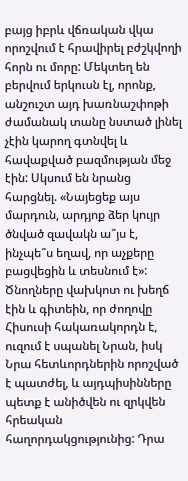բայց իբրև վճռական վկա որոշվում է հրավիրել բժշկվողի հորն ու մորը: Մեկտեղ են բերվում երկուսն էլ, որոնք, անշուշտ այդ խառնաշփոթի ժամանակ տանը նստած լինել չէին կարող գտնվել և հավաքված բազմության մեջ էին: Սկսում են նրանց հարցնել. «Նայեցեք այս մարդուն, արդյոք ձեր կույր ծնված զավակն ա՞յս է, ինչպե՞ս եղավ, որ աչքերը բացվեցին և տեսնում է»: Ծնողները վախկոտ ու խեղճ էին և գիտեին, որ ժողովը Հիսուսի հակառակորդն է, ուզում է սպանել Նրան, իսկ Նրա հետևորդներին որոշված է պատժել, և այդպիսինները պետք է անիծվեն ու զրկվեն հրեական հաղորդակցությունից: Դրա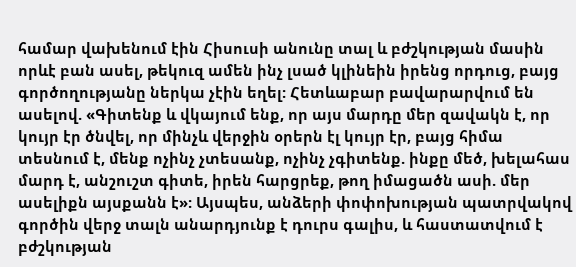համար վախենում էին Հիսուսի անունը տալ և բժշկության մասին որևէ բան ասել, թեկուզ ամեն ինչ լսած կլինեին իրենց որդուց, բայց գործողությանը ներկա չէին եղել: Հետևաբար բավարարվում են ասելով. «Գիտենք և վկայում ենք, որ այս մարդը մեր զավակն է, որ կույր էր ծնվել, որ մինչև վերջին օրերն էլ կույր էր, բայց հիմա տեսնում է, մենք ոչինչ չտեսանք, ոչինչ չգիտենք. ինքը մեծ, խելահաս մարդ է, անշուշտ գիտե, իրեն հարցրեք, թող իմացածն ասի. մեր ասելիքն այսքանն է»: Այսպես, անձերի փոփոխության պատրվակով գործին վերջ տալն անարդյունք է դուրս գալիս, և հաստատվում է բժշկության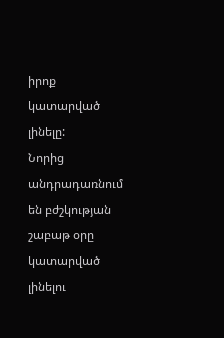իրոք կատարված լինելը:
Նորից անդրադառնում են բժշկության շաբաթ օրը կատարված լինելու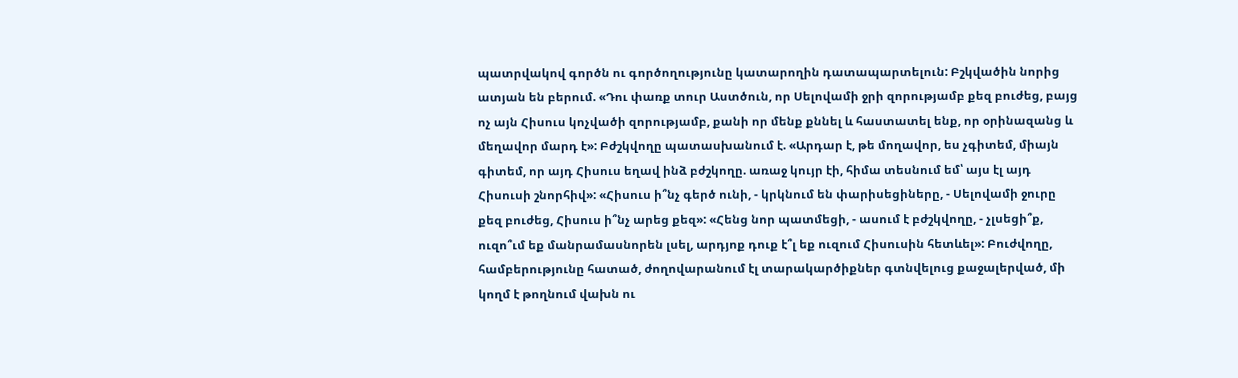պատրվակով գործն ու գործողությունը կատարողին դատապարտելուն: Բշկվածին նորից ատյան են բերում. «Դու փառք տուր Աստծուն, որ Սելովամի ջրի զորությամբ քեզ բուժեց, բայց ոչ այն Հիսուս կոչվածի զորությամբ, քանի որ մենք քննել և հաստատել ենք, որ օրինազանց և մեղավոր մարդ է»: Բժշկվողը պատասխանում է. «Արդար է, թե մողավոր, ես չգիտեմ, միայն գիտեմ, որ այդ Հիսուս եղավ ինձ բժշկողը. առաջ կույր էի, հիմա տեսնում եմ՝ այս էլ այդ Հիսուսի շնորհիվ»: «Հիսուս ի՞նչ գերծ ունի, - կրկնում են փարիսեցիները, - Սելովամի ջուրը քեզ բուժեց, Հիսուս ի՞նչ արեց քեզ»: «Հենց նոր պատմեցի, - ասում է բժշկվողը, - չլսեցի՞ք, ուզո՞ւմ եք մանրամասնորեն լսել, արդյոք դուք է՞լ եք ուզում Հիսուսին հետևել»: Բուժվողը, համբերությունը հատած, ժողովարանում էլ տարակարծիքներ գտնվելուց քաջալերված, մի կողմ է թողնում վախն ու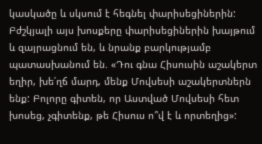կասկածը և սկսում է հեգնել փարիսեցիներին:
Բժշկյալի այս խոսքերը փարիսեցիներին խայթում և զայրացնում են, և նրանք բարկությամբ պատասխանում են. «Դու գնա Հիսուսին աշակերտ եղիր, խե՛ղճ մարդ, մենք Մովսեսի աշակերտներն ենք: Բոլորը գիտեն, որ Աստված Մովսեսի հետ խոսեց, չգիտենք, թե Հիսուս ո՞վ է և որտեղից»: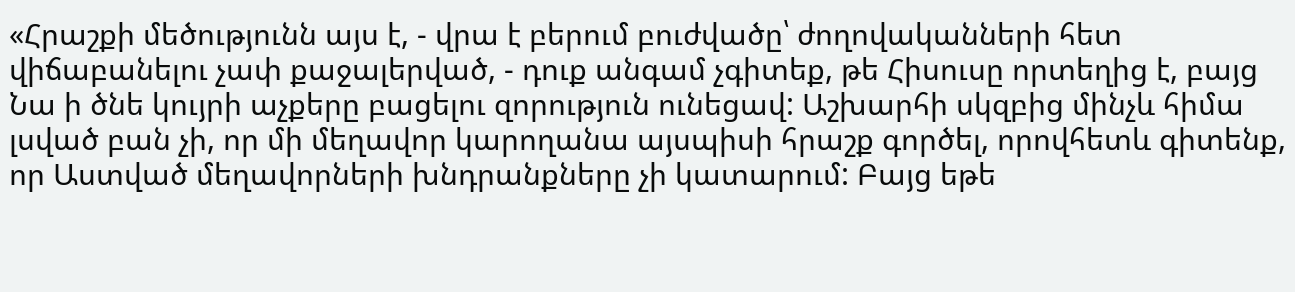«Հրաշքի մեծությունն այս է, - վրա է բերում բուժվածը՝ ժողովականների հետ վիճաբանելու չափ քաջալերված, - դուք անգամ չգիտեք, թե Հիսուսը որտեղից է, բայց Նա ի ծնե կույրի աչքերը բացելու զորություն ունեցավ: Աշխարհի սկզբից մինչև հիմա լսված բան չի, որ մի մեղավոր կարողանա այսպիսի հրաշք գործել, որովհետև գիտենք, որ Աստված մեղավորների խնդրանքները չի կատարում: Բայց եթե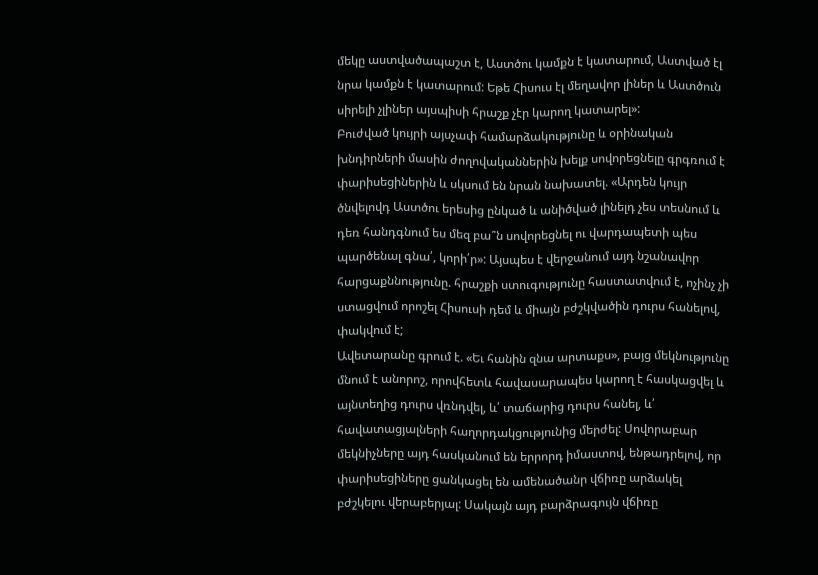մեկը աստվածապաշտ է, Աստծու կամքն է կատարում, Աստված էլ նրա կամքն է կատարում: Եթե Հիսուս էլ մեղավոր լիներ և Աստծուն սիրելի չլիներ այսպիսի հրաշք չէր կարող կատարել»:
Բուժված կույրի այսչափ համարձակությունը և օրինական խնդիրների մասին ժողովականներին խելք սովորեցնելը գրգռում է փարիսեցիներին և սկսում են նրան նախատել. «Արդեն կույր ծնվելովդ Աստծու երեսից ընկած և անիծված լինելդ չես տեսնում և դեռ հանդգնում ես մեզ բա՞ն սովորեցնել ու վարդապետի պես պարծենալ գնա՛, կորի՛ր»: Այսպես է վերջանում այդ նշանավոր հարցաքննությունը. հրաշքի ստուգությունը հաստատվում է, ոչինչ չի ստացվում որոշել Հիսուսի դեմ և միայն բժշկվածին դուրս հանելով, փակվում է;
Ավետարանը գրում է. «Եւ հանին զնա արտաքս», բայց մեկնությունը մնում է անորոշ, որովհետև հավասարապես կարող է հասկացվել և այնտեղից դուրս վռնդվել, և՛ տաճարից դուրս հանել, և՛ հավատացյալների հաղորդակցությունից մերժել: Սովորաբար մեկնիչները այդ հասկանում են երրորդ իմաստով, ենթադրելով, որ փարիսեցիները ցանկացել են ամենածանր վճիռը արձակել բժշկելու վերաբերյալ: Սակայն այդ բարձրագույն վճիռը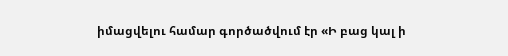իմացվելու համար գործածվում էր «Ի բաց կալ ի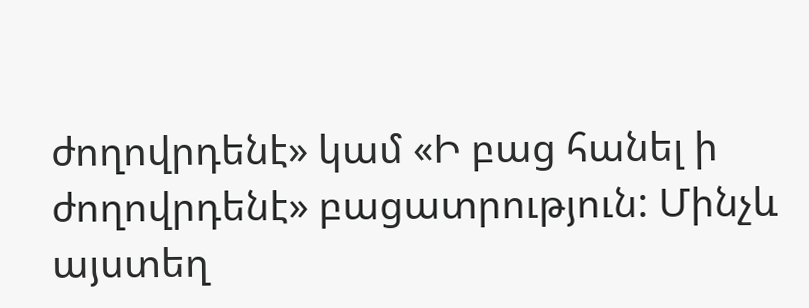ժողովրդենէ» կամ «Ի բաց հանել ի ժողովրդենէ» բացատրություն: Մինչև այստեղ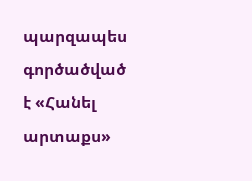պարզապես գործածված է «Հանել արտաքս»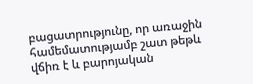բացատրությունը, որ առաջին համեմատությամբ շատ թեթև վճիռ է և բարոյական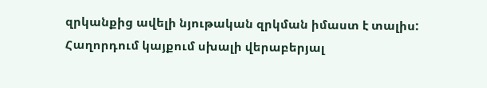զրկանքից ավելի նյութական զրկման իմաստ է տալիս:
Հաղորդում կայքում սխալի վերաբերյալ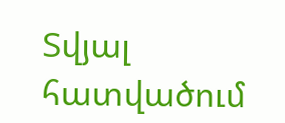Տվյալ հատվածում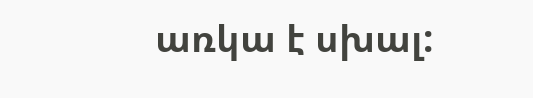առկա է սխալ: